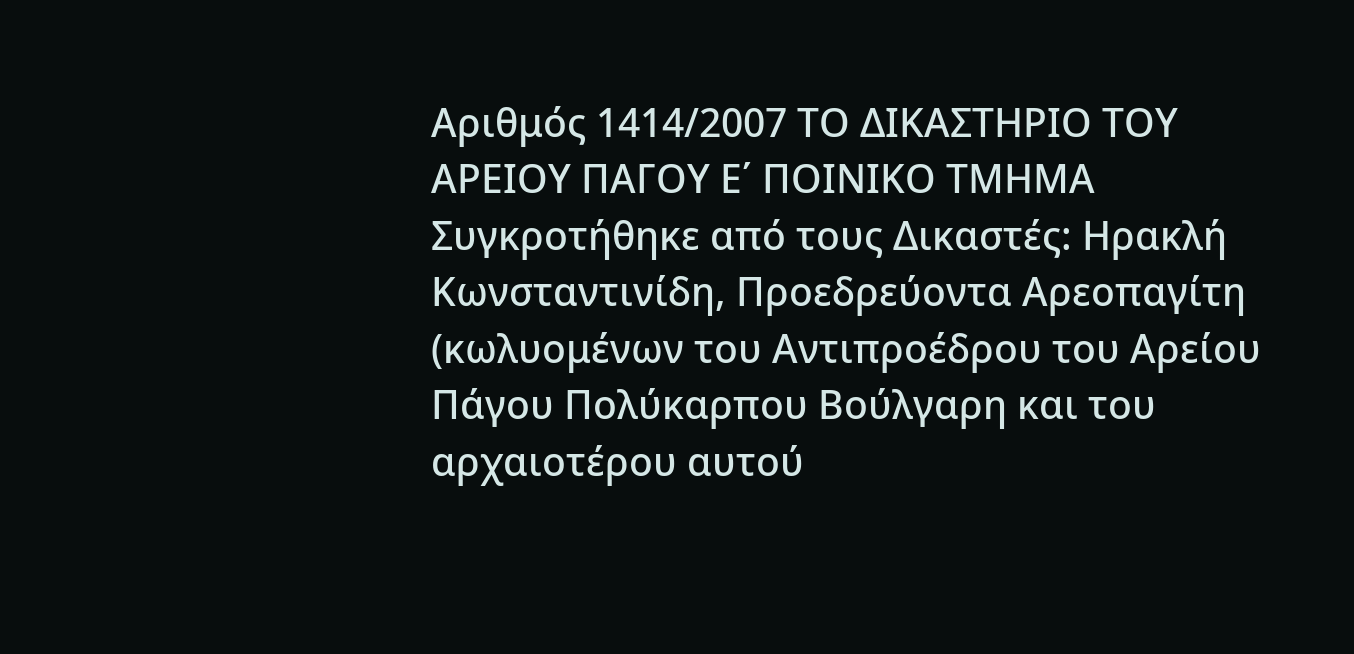Αριθμός 1414/2007 ΤΟ ΔΙΚΑΣΤΗΡΙΟ ΤΟΥ ΑΡΕΙΟΥ ΠΑΓΟΥ Ε΄ ΠΟΙΝΙΚΟ ΤΜΗΜΑ Συγκροτήθηκε από τους Δικαστές: Ηρακλή Κωνσταντινίδη, Προεδρεύοντα Αρεοπαγίτη (κωλυομένων του Αντιπροέδρου του Αρείου Πάγου Πολύκαρπου Βούλγαρη και του αρχαιοτέρου αυτού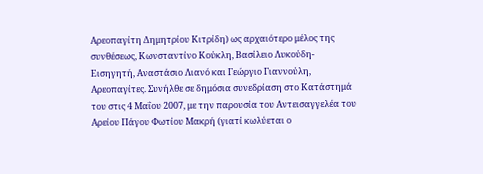Αρεοπαγίτη Δημητρίου Κιτρίδη) ως αρχαιότερο μέλος της συνθέσεως, Κωνσταντίνο Κούκλη, Βασίλειο Λυκούδη-Εισηγητή, Αναστάσιο Λιανό και Γεώργιο Γιαννούλη, Αρεοπαγίτες. Συνήλθε σε δημόσια συνεδρίαση στο Κατάστημά του στις 4 Μαΐου 2007, με την παρουσία του Αντεισαγγελέα του Αρείου Πάγου Φωτίου Μακρή (γιατί κωλύεται ο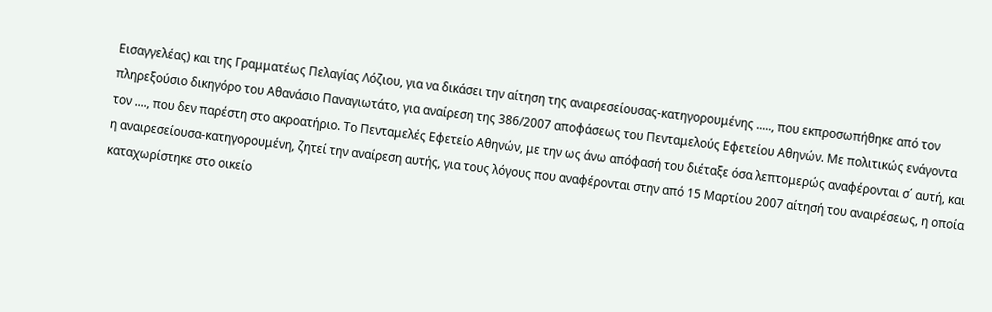Εισαγγελέας) και της Γραμματέως Πελαγίας Λόζιου, για να δικάσει την αίτηση της αναιρεσείουσας-κατηγορουμένης ....., που εκπροσωπήθηκε από τον πληρεξούσιο δικηγόρο του Αθανάσιο Παναγιωτάτο, για αναίρεση της 386/2007 αποφάσεως του Πενταμελούς Εφετείου Αθηνών. Με πολιτικώς ενάγοντα τον ...., που δεν παρέστη στο ακροατήριο. Το Πενταμελές Εφετείο Αθηνών, με την ως άνω απόφασή του διέταξε όσα λεπτομερώς αναφέρονται σ΄ αυτή, και η αναιρεσείουσα-κατηγορουμένη, ζητεί την αναίρεση αυτής, για τους λόγους που αναφέρονται στην από 15 Μαρτίου 2007 αίτησή του αναιρέσεως, η οποία καταχωρίστηκε στο οικείο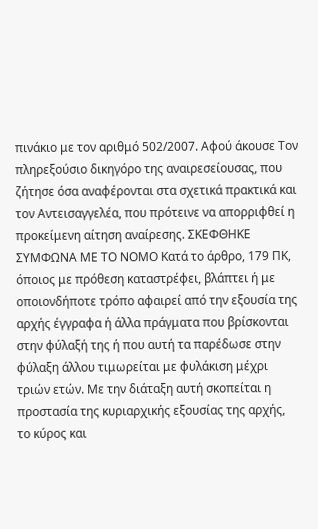πινάκιο με τον αριθμό 502/2007. Αφού άκουσε Τον πληρεξούσιο δικηγόρο της αναιρεσείουσας, που ζήτησε όσα αναφέρονται στα σχετικά πρακτικά και τον Αντεισαγγελέα, που πρότεινε να απορριφθεί η προκείμενη αίτηση αναίρεσης. ΣΚΕΦΘΗΚΕ ΣΥΜΦΩΝΑ ΜΕ ΤΟ ΝΟΜΟ Κατά το άρθρο, 179 ΠΚ, όποιος με πρόθεση καταστρέφει, βλάπτει ή με οποιονδήποτε τρόπο αφαιρεί από την εξουσία της αρχής έγγραφα ή άλλα πράγματα που βρίσκονται στην φύλαξή της ή που αυτή τα παρέδωσε στην φύλαξη άλλου τιμωρείται με φυλάκιση μέχρι τριών ετών. Με την διάταξη αυτή σκοπείται η προστασία της κυριαρχικής εξουσίας της αρχής, το κύρος και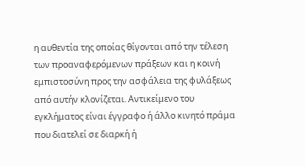η αυθεντία της οποίας θίγονται από την τέλεση των προαναφερόμενων πράξεων και η κοινή εμπιστοσύνη προς την ασφάλεια της φυλάξεως από αυτήν κλονίζεται. Αντικείμενο του εγκλήματος είναι έγγραφο ή άλλο κινητό πράμα που διατελεί σε διαρκή ή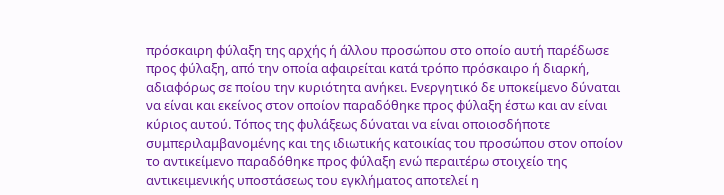πρόσκαιρη φύλαξη της αρχής ή άλλου προσώπου στο οποίο αυτή παρέδωσε προς φύλαξη, από την οποία αφαιρείται κατά τρόπο πρόσκαιρο ή διαρκή, αδιαφόρως σε ποίου την κυριότητα ανήκει. Ενεργητικό δε υποκείμενο δύναται να είναι και εκείνος στον οποίον παραδόθηκε προς φύλαξη έστω και αν είναι κύριος αυτού. Τόπος της φυλάξεως δύναται να είναι οποιοσδήποτε συμπεριλαμβανομένης και της ιδιωτικής κατοικίας του προσώπου στον οποίον το αντικείμενο παραδόθηκε προς φύλαξη ενώ περαιτέρω στοιχείο της αντικειμενικής υποστάσεως του εγκλήματος αποτελεί η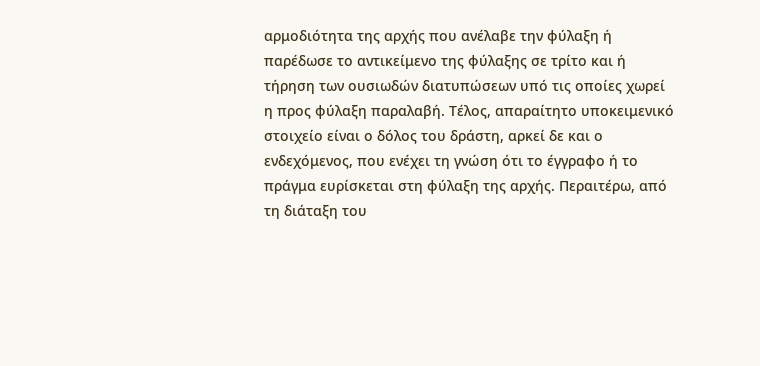αρμοδιότητα της αρχής που ανέλαβε την φύλαξη ή παρέδωσε το αντικείμενο της φύλαξης σε τρίτο και ή τήρηση των ουσιωδών διατυπώσεων υπό τις οποίες χωρεί η προς φύλαξη παραλαβή. Τέλος, απαραίτητο υποκειμενικό στοιχείο είναι ο δόλος του δράστη, αρκεί δε και ο ενδεχόμενος, που ενέχει τη γνώση ότι το έγγραφο ή το πράγμα ευρίσκεται στη φύλαξη της αρχής. Περαιτέρω, από τη διάταξη του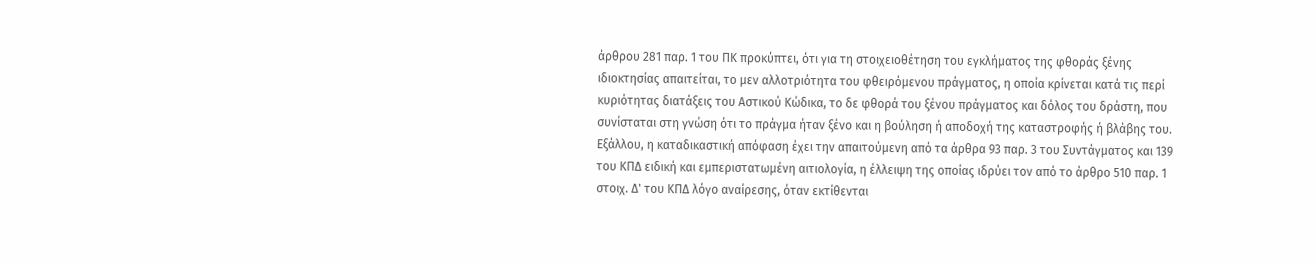άρθρου 281 παρ. 1 του ΠΚ προκύπτει, ότι για τη στοιχειοθέτηση του εγκλήματος της φθοράς ξένης ιδιοκτησίας απαιτείται, το μεν αλλοτριότητα του φθειρόμενου πράγματος, η οποία κρίνεται κατά τις περί κυριότητας διατάξεις του Αστικού Κώδικα, το δε φθορά του ξένου πράγματος και δόλος του δράστη, που συνίσταται στη γνώση ότι το πράγμα ήταν ξένο και η βούληση ή αποδοχή της καταστροφής ή βλάβης του. Εξάλλου, η καταδικαστική απόφαση έχει την απαιτούμενη από τα άρθρα 93 παρ. 3 του Συντάγματος και 139 του ΚΠΔ ειδική και εμπεριστατωμένη αιτιολογία, η έλλειψη της οποίας ιδρύει τον από το άρθρο 510 παρ. 1 στοιχ. Δ' του ΚΠΔ λόγο αναίρεσης, όταν εκτίθενται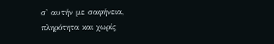σ' αυτήν με σαφήνεια, πληρότητα και χωρίς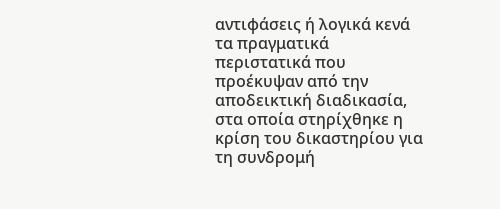αντιφάσεις ή λογικά κενά τα πραγματικά περιστατικά που προέκυψαν από την αποδεικτική διαδικασία, στα οποία στηρίχθηκε η κρίση του δικαστηρίου για τη συνδρομή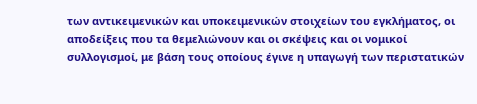των αντικειμενικών και υποκειμενικών στοιχείων του εγκλήματος, οι αποδείξεις που τα θεμελιώνουν και οι σκέψεις και οι νομικοί συλλογισμοί, με βάση τους οποίους έγινε η υπαγωγή των περιστατικών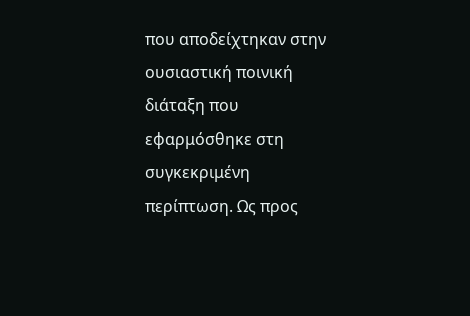που αποδείχτηκαν στην ουσιαστική ποινική διάταξη που εφαρμόσθηκε στη συγκεκριμένη περίπτωση. Ως προς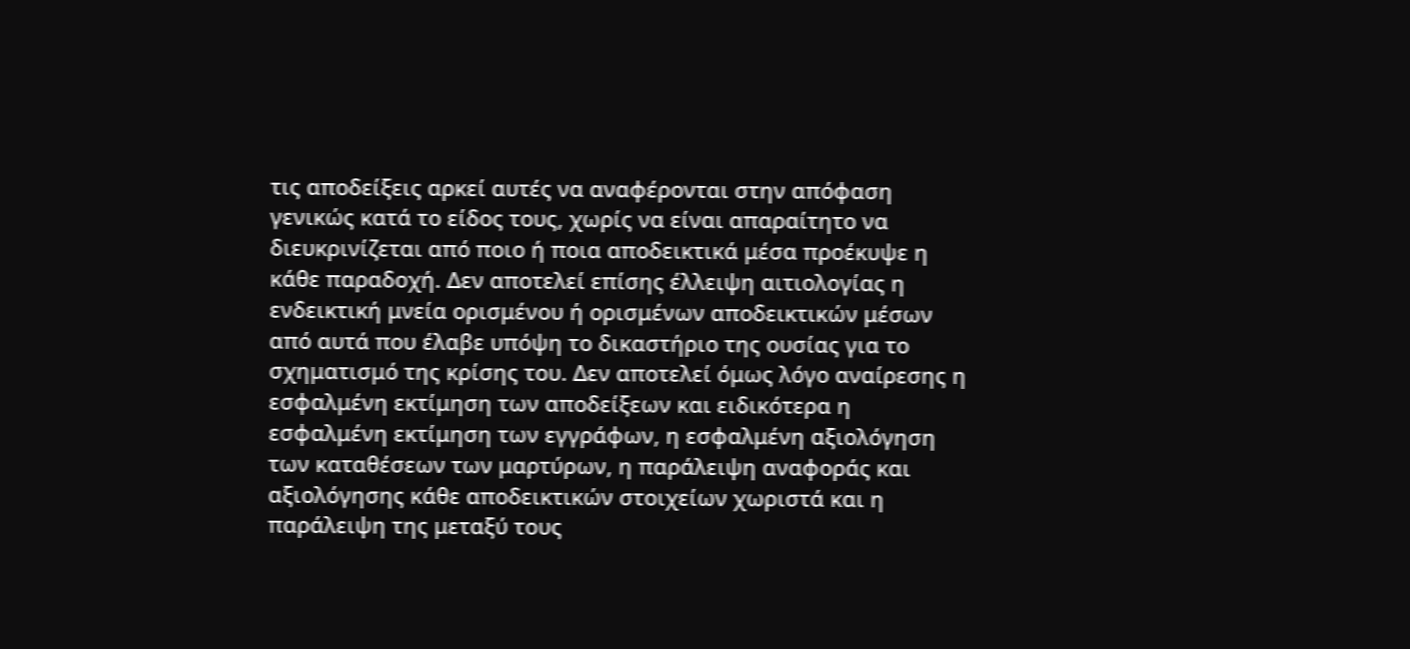τις αποδείξεις αρκεί αυτές να αναφέρονται στην απόφαση γενικώς κατά το είδος τους, χωρίς να είναι απαραίτητο να διευκρινίζεται από ποιο ή ποια αποδεικτικά μέσα προέκυψε η κάθε παραδοχή. Δεν αποτελεί επίσης έλλειψη αιτιολογίας η ενδεικτική μνεία ορισμένου ή ορισμένων αποδεικτικών μέσων από αυτά που έλαβε υπόψη το δικαστήριο της ουσίας για το σχηματισμό της κρίσης του. Δεν αποτελεί όμως λόγο αναίρεσης η εσφαλμένη εκτίμηση των αποδείξεων και ειδικότερα η εσφαλμένη εκτίμηση των εγγράφων, η εσφαλμένη αξιολόγηση των καταθέσεων των μαρτύρων, η παράλειψη αναφοράς και αξιολόγησης κάθε αποδεικτικών στοιχείων χωριστά και η παράλειψη της μεταξύ τους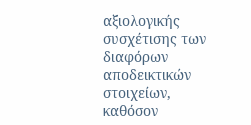αξιολογικής συσχέτισης των διαφόρων αποδεικτικών στοιχείων, καθόσον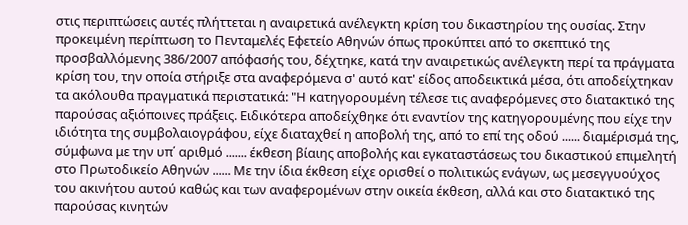στις περιπτώσεις αυτές πλήττεται η αναιρετικά ανέλεγκτη κρίση του δικαστηρίου της ουσίας. Στην προκειμένη περίπτωση το Πενταμελές Εφετείο Αθηνών όπως προκύπτει από το σκεπτικό της προσβαλλόμενης 386/2007 απόφασής του, δέχτηκε, κατά την αναιρετικώς ανέλεγκτη περί τα πράγματα κρίση του, την οποία στήριξε στα αναφερόμενα σ' αυτό κατ' είδος αποδεικτικά μέσα, ότι αποδείχτηκαν τα ακόλουθα πραγματικά περιστατικά: "Η κατηγορουμένη τέλεσε τις αναφερόμενες στο διατακτικό της παρούσας αξιόποινες πράξεις. Ειδικότερα αποδείχθηκε ότι εναντίον της κατηγορουμένης που είχε την ιδιότητα της συμβολαιογράφου, είχε διαταχθεί η αποβολή της, από το επί της οδού ...... διαμέρισμά της, σύμφωνα με την υπ΄ αριθμό ....... έκθεση βίαιης αποβολής και εγκαταστάσεως του δικαστικού επιμελητή στο Πρωτοδικείο Αθηνών ...... Με την ίδια έκθεση είχε ορισθεί ο πολιτικώς ενάγων, ως μεσεγγυούχος του ακινήτου αυτού καθώς και των αναφερομένων στην οικεία έκθεση, αλλά και στο διατακτικό της παρούσας κινητών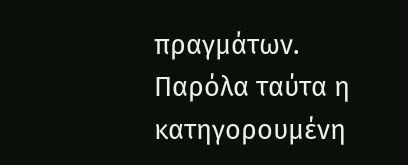πραγμάτων. Παρόλα ταύτα η κατηγορουμένη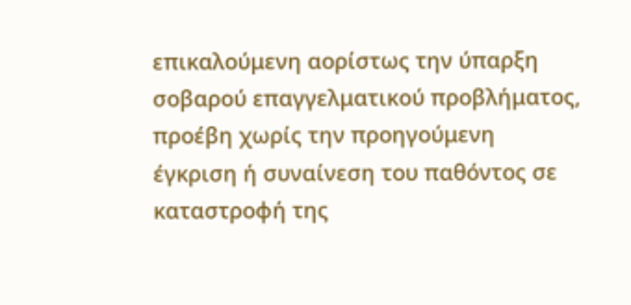επικαλούμενη αορίστως την ύπαρξη σοβαρού επαγγελματικού προβλήματος, προέβη χωρίς την προηγούμενη έγκριση ή συναίνεση του παθόντος σε καταστροφή της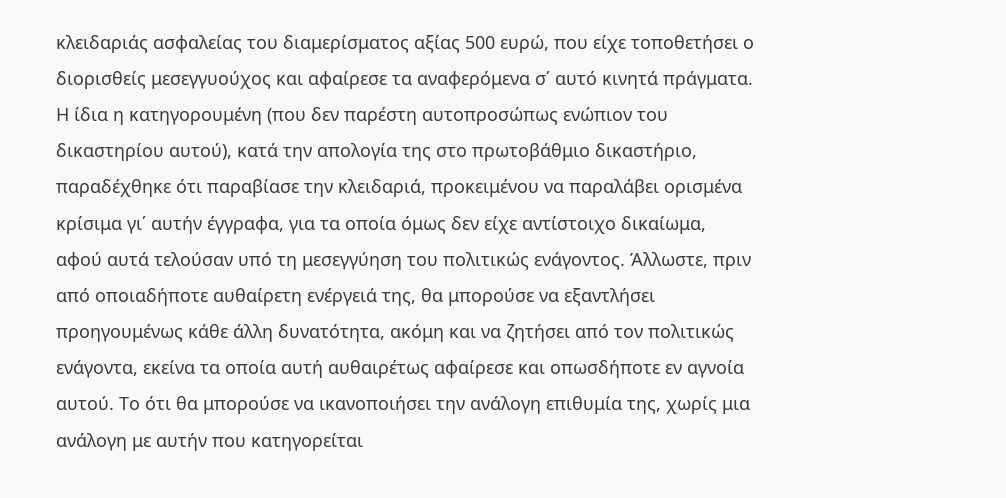κλειδαριάς ασφαλείας του διαμερίσματος αξίας 500 ευρώ, που είχε τοποθετήσει ο διορισθείς μεσεγγυούχος και αφαίρεσε τα αναφερόμενα σ΄ αυτό κινητά πράγματα. Η ίδια η κατηγορουμένη (που δεν παρέστη αυτοπροσώπως ενώπιον του δικαστηρίου αυτού), κατά την απολογία της στο πρωτοβάθμιο δικαστήριο, παραδέχθηκε ότι παραβίασε την κλειδαριά, προκειμένου να παραλάβει ορισμένα κρίσιμα γι΄ αυτήν έγγραφα, για τα οποία όμως δεν είχε αντίστοιχο δικαίωμα, αφού αυτά τελούσαν υπό τη μεσεγγύηση του πολιτικώς ενάγοντος. Άλλωστε, πριν από οποιαδήποτε αυθαίρετη ενέργειά της, θα μπορούσε να εξαντλήσει προηγουμένως κάθε άλλη δυνατότητα, ακόμη και να ζητήσει από τον πολιτικώς ενάγοντα, εκείνα τα οποία αυτή αυθαιρέτως αφαίρεσε και οπωσδήποτε εν αγνοία αυτού. Το ότι θα μπορούσε να ικανοποιήσει την ανάλογη επιθυμία της, χωρίς μια ανάλογη με αυτήν που κατηγορείται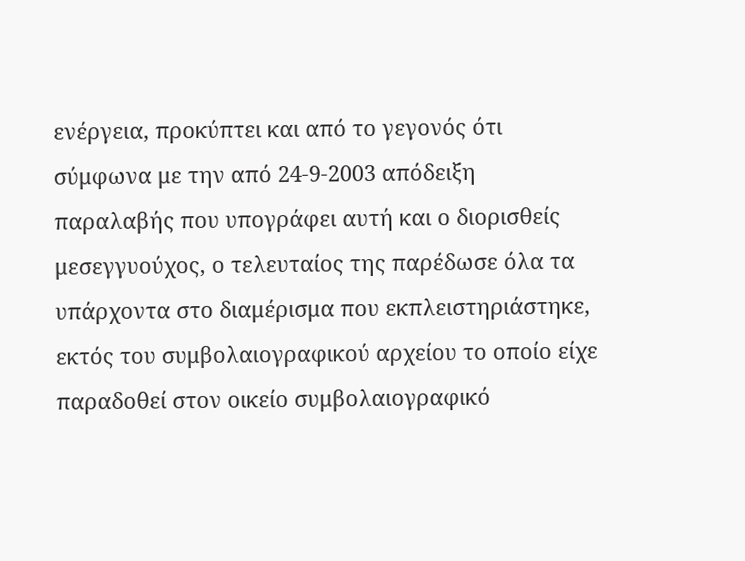ενέργεια, προκύπτει και από το γεγονός ότι σύμφωνα με την από 24-9-2003 απόδειξη παραλαβής που υπογράφει αυτή και ο διορισθείς μεσεγγυούχος, ο τελευταίος της παρέδωσε όλα τα υπάρχοντα στο διαμέρισμα που εκπλειστηριάστηκε, εκτός του συμβολαιογραφικού αρχείου το οποίο είχε παραδοθεί στον οικείο συμβολαιογραφικό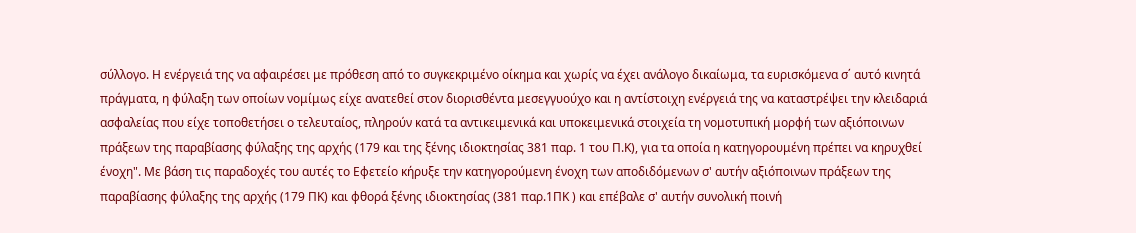σύλλογο. Η ενέργειά της να αφαιρέσει με πρόθεση από το συγκεκριμένο οίκημα και χωρίς να έχει ανάλογο δικαίωμα, τα ευρισκόμενα σ΄ αυτό κινητά πράγματα, η φύλαξη των οποίων νομίμως είχε ανατεθεί στον διορισθέντα μεσεγγυούχο και η αντίστοιχη ενέργειά της να καταστρέψει την κλειδαριά ασφαλείας που είχε τοποθετήσει ο τελευταίος, πληρούν κατά τα αντικειμενικά και υποκειμενικά στοιχεία τη νομοτυπική μορφή των αξιόποινων πράξεων της παραβίασης φύλαξης της αρχής (179 και της ξένης ιδιοκτησίας 381 παρ. 1 του Π.Κ), για τα οποία η κατηγορουμένη πρέπει να κηρυχθεί ένοχη". Με βάση τις παραδοχές του αυτές το Εφετείο κήρυξε την κατηγορούμενη ένοχη των αποδιδόμενων σ' αυτήν αξιόποινων πράξεων της παραβίασης φύλαξης της αρχής (179 ΠΚ) και φθορά ξένης ιδιοκτησίας (381 παρ.1ΠΚ ) και επέβαλε σ' αυτήν συνολική ποινή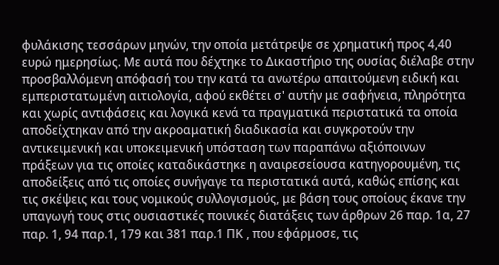φυλάκισης τεσσάρων μηνών, την οποία μετάτρεψε σε χρηματική προς 4,40 ευρώ ημερησίως. Με αυτά που δέχτηκε το Δικαστήριο της ουσίας διέλαβε στην προσβαλλόμενη απόφασή του την κατά τα ανωτέρω απαιτούμενη ειδική και εμπεριστατωμένη αιτιολογία, αφού εκθέτει σ' αυτήν με σαφήνεια, πληρότητα και χωρίς αντιφάσεις και λογικά κενά τα πραγματικά περιστατικά τα οποία αποδείχτηκαν από την ακροαματική διαδικασία και συγκροτούν την αντικειμενική και υποκειμενική υπόσταση των παραπάνω αξιόποινων πράξεων για τις οποίες καταδικάστηκε η αναιρεσείουσα κατηγορουμένη, τις αποδείξεις από τις οποίες συνήγαγε τα περιστατικά αυτά, καθώς επίσης και τις σκέψεις και τους νομικούς συλλογισμούς, με βάση τους οποίους έκανε την υπαγωγή τους στις ουσιαστικές ποινικές διατάξεις των άρθρων 26 παρ. 1α, 27 παρ. 1, 94 παρ.1, 179 και 381 παρ.1 ΠΚ , που εφάρμοσε, τις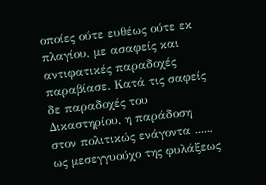οποίες ούτε ευθέως ούτε εκ πλαγίου, με ασαφείς και αντιφατικές παραδοχές παραβίασε. Κατά τις σαφείς δε παραδοχές του Δικαστηρίου, η παράδοση στον πολιτικώς ενάγοντα ....., ως μεσεγγυούχο της φυλάξεως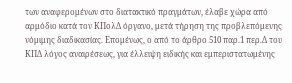των αναφερομένων στο διατακτικό πραγμάτων, έλαβε χώρα από αρμόδιο κατά τον ΚΠολΔ όργανο, μετά τήρηση της προβλεπόμενης νόμιμης διαδικασίας. Επομένως, ο από το άρθρο 510 παρ.1 περ.Δ του ΚΠΔ λόγος αναιρέσεως, για έλλειψη ειδικής και εμπεριστατωμένης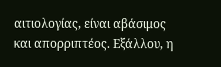αιτιολογίας, είναι αβάσιμος και απορριπτέος. Εξάλλου, η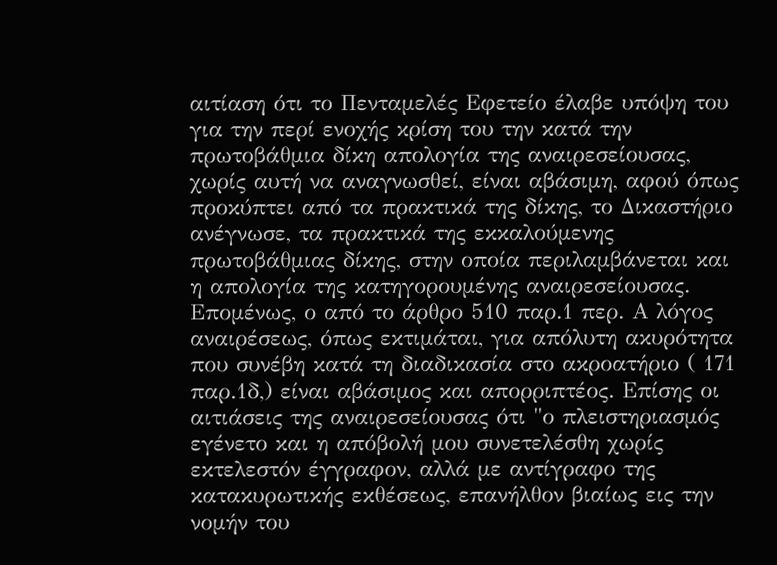αιτίαση ότι το Πενταμελές Εφετείο έλαβε υπόψη του για την περί ενοχής κρίση του την κατά την πρωτοβάθμια δίκη απολογία της αναιρεσείουσας, χωρίς αυτή να αναγνωσθεί, είναι αβάσιμη, αφού όπως προκύπτει από τα πρακτικά της δίκης, το Δικαστήριο ανέγνωσε, τα πρακτικά της εκκαλούμενης πρωτοβάθμιας δίκης, στην οποία περιλαμβάνεται και η απολογία της κατηγορουμένης αναιρεσείουσας. Επομένως, ο από το άρθρο 510 παρ.1 περ. Α λόγος αναιρέσεως, όπως εκτιμάται, για απόλυτη ακυρότητα που συνέβη κατά τη διαδικασία στο ακροατήριο ( 171 παρ.1δ,) είναι αβάσιμος και απορριπτέος. Επίσης οι αιτιάσεις της αναιρεσείουσας ότι "ο πλειστηριασμός εγένετο και η απόβολή μου συνετελέσθη χωρίς εκτελεστόν έγγραφον, αλλά με αντίγραφο της κατακυρωτικής εκθέσεως, επανήλθον βιαίως εις την νομήν του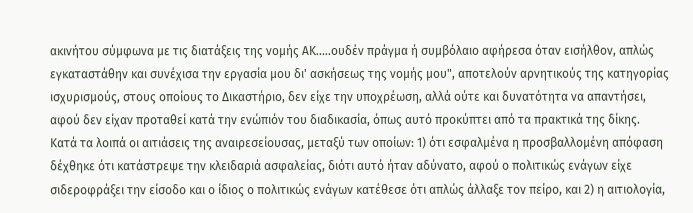ακινήτου σύμφωνα με τις διατάξεις της νομής ΑΚ.....ουδέν πράγμα ή συμβόλαιο αφήρεσα όταν εισήλθον, απλώς εγκαταστάθην και συνέχισα την εργασία μου δι' ασκήσεως της νομής μου", αποτελούν αρνητικούς της κατηγορίας ισχυρισμούς, στους οποίους το Δικαστήριο, δεν είχε την υποχρέωση, αλλά ούτε και δυνατότητα να απαντήσει, αφού δεν είχαν προταθεί κατά την ενώπιόν του διαδικασία, όπως αυτό προκύπτει από τα πρακτικά της δίκης. Κατά τα λοιπά οι αιτιάσεις της αναιρεσείουσας, μεταξύ των οποίων: 1) ότι εσφαλμένα η προσβαλλομένη απόφαση δέχθηκε ότι κατάστρεψε την κλειδαριά ασφαλείας, διότι αυτό ήταν αδύνατο, αφού ο πολιτικώς ενάγων είχε σιδεροφράξει την είσοδο και ο ίδιος ο πολιτικώς ενάγων κατέθεσε ότι απλώς άλλαξε τον πείρο, και 2) η αιτιολογία,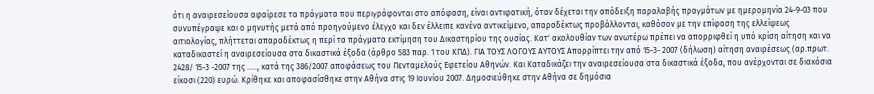ότι η αναιρεσείουσα αφαίρεσε τα πράγματα που περιγράφονται στο απόφαση, είναι αντιφατική, όταν δέχεται την απόδειξη παραλαβής πραγμάτων με ημερομηνία 24-9-03 που συνυπέγραψε και ο μηνυτής μετά από προηγούμενο έλεγχο και δεν έλλειπε κανένα αντικείμενο, απαραδέκτως προβάλλονται, καθόσον με την επίφαση της ελλείψεως αιτιολογίας, πλήττεται απαραδέκτως η περί τα πράγματα εκτίμηση του Δικαστηρίου της ουσίας. Κατ' ακολουθίαν των ανωτέρω πρέπει να απορριφθεί η υπό κρίση αίτηση και να καταδικαστεί η αναιρεσείουσα στα δικαστικά έξοδα (άρθρο 583 παρ. 1 του ΚΠΔ). ΓΙΑ ΤΟΥΣ ΛΟΓΟΥΣ ΑΥΤΟΥΣ Απορρίπτει την από 15-3- 2007 (δήλωση) αίτηση αναιρέσεως (αρ.πρωτ. 2428/ 15-3 -2007 της ....., κατά της 386/2007 αποφάσεως του Πενταμελούς Εφετείου Αθηνών. Και Καταδικάζει την αναιρεσείουσα στα δικαστικά έξοδα, που ανέρχονται σε διακόσια είκοσι (220) ευρώ. Κρίθηκε και αποφασίσθηκε στην Αθήνα στις 19 Ιουνίου 2007. Δημοσιεύθηκε στην Αθήνα σε δημόσια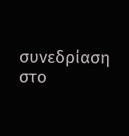συνεδρίαση στο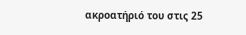ακροατήριό του στις 25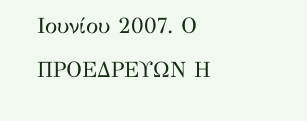Ιουνίου 2007. Ο ΠΡΟΕΔΡΕΥΩΝ Η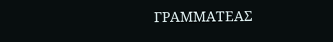ΓΡΑΜΜΑΤΕΑΣ